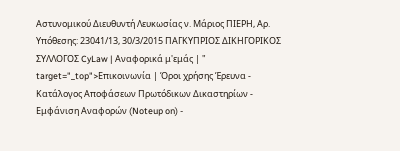Αστυνομικού Διευθυντή Λευκωσίας ν. Μάριος ΠΙΕΡΗ, Αρ. Υπόθεσης: 23041/13, 30/3/2015 ΠΑΓΚΥΠΡΙΟΣ ΔΙΚΗΓΟΡΙΚΟΣ ΣΥΛΛΟΓΟΣ CyLaw | Αναφορικά μ'εμάς | " target="_top">Επικοινωνία | Όροι χρήσης Έρευνα - Κατάλογος Αποφάσεων Πρωτόδικων Δικαστηρίων - Εμφάνιση Αναφορών (Noteup on) -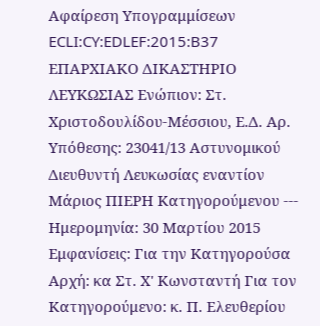Αφαίρεση Υπογραμμίσεων ECLI:CY:EDLEF:2015:B37 ΕΠΑΡΧΙΑΚΟ ΔΙΚΑΣΤΗΡΙΟ ΛΕΥΚΩΣΙΑΣ Ενώπιον: Στ. Χριστοδουλίδου-Μέσσιου, Ε.Δ. Αρ. Υπόθεσης: 23041/13 Αστυνομικού Διευθυντή Λευκωσίας εναντίον Μάριος ΠΙΕΡΗ Κατηγορούμενου --- Ημερομηνία: 30 Μαρτίου 2015 Εμφανίσεις: Για την Κατηγορούσα Αρχή: κα Στ. Χ' Κωνσταντή Για τον Κατηγορούμενο: κ. Π. Ελευθερίου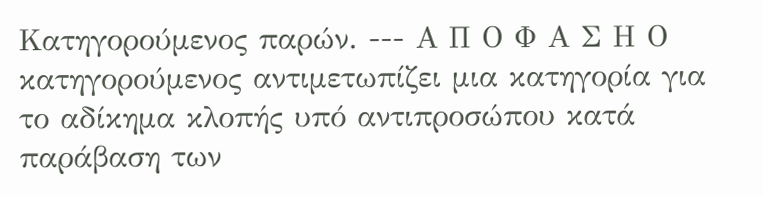Κατηγορούμενος παρών. --- Α Π Ο Φ Α Σ Η Ο κατηγορούμενος αντιμετωπίζει μια κατηγορία για το αδίκημα κλοπής υπό αντιπροσώπου κατά παράβαση των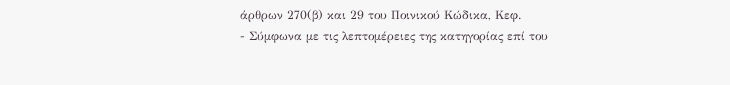άρθρων 270(β) και 29 του Ποινικού Κώδικα, Κεφ.
- Σύμφωνα με τις λεπτομέρειες της κατηγορίας επί του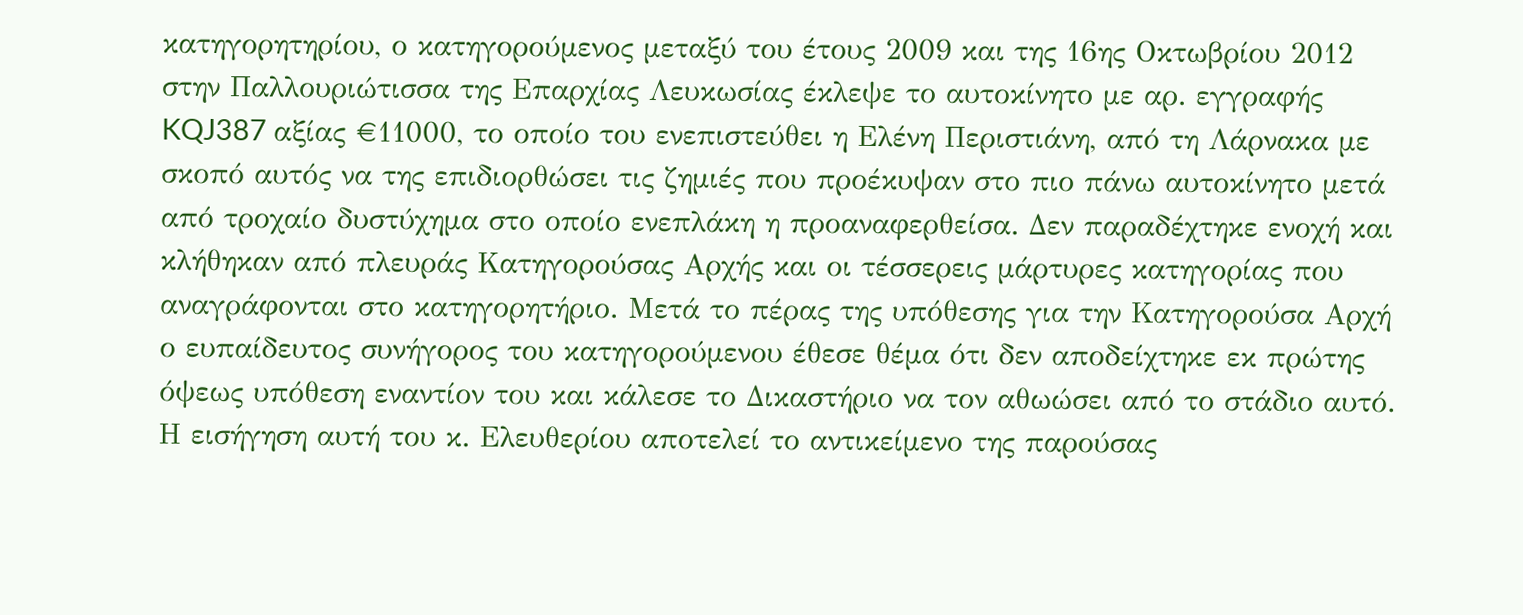κατηγορητηρίου, ο κατηγορούμενος μεταξύ του έτους 2009 και της 16ης Οκτωβρίου 2012 στην Παλλουριώτισσα της Επαρχίας Λευκωσίας έκλεψε το αυτοκίνητο με αρ. εγγραφής KQJ387 αξίας €11000, το οποίο του ενεπιστεύθει η Ελένη Περιστιάνη, από τη Λάρνακα με σκοπό αυτός να της επιδιορθώσει τις ζημιές που προέκυψαν στο πιο πάνω αυτοκίνητο μετά από τροχαίο δυστύχημα στο οποίο ενεπλάκη η προαναφερθείσα. Δεν παραδέχτηκε ενοχή και κλήθηκαν από πλευράς Κατηγορούσας Αρχής και οι τέσσερεις μάρτυρες κατηγορίας που αναγράφονται στο κατηγορητήριο. Μετά το πέρας της υπόθεσης για την Κατηγορούσα Αρχή ο ευπαίδευτος συνήγορος του κατηγορούμενου έθεσε θέμα ότι δεν αποδείχτηκε εκ πρώτης όψεως υπόθεση εναντίον του και κάλεσε το Δικαστήριο να τον αθωώσει από το στάδιο αυτό. Η εισήγηση αυτή του κ. Ελευθερίου αποτελεί το αντικείμενο της παρούσας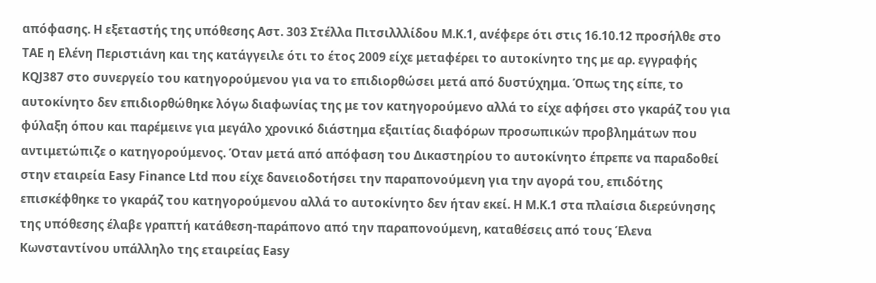απόφασης. Η εξεταστής της υπόθεσης Αστ. 303 Στέλλα Πιτσιλλλίδου Μ.Κ.1, ανέφερε ότι στις 16.10.12 προσήλθε στο ΤΑΕ η Ελένη Περιστιάνη και της κατάγγειλε ότι το έτος 2009 είχε μεταφέρει το αυτοκίνητο της με αρ. εγγραφής ΚQJ387 στο συνεργείο του κατηγορούμενου για να το επιδιορθώσει μετά από δυστύχημα. Όπως της είπε, το αυτοκίνητο δεν επιδιορθώθηκε λόγω διαφωνίας της με τον κατηγορούμενο αλλά το είχε αφήσει στο γκαράζ του για φύλαξη όπου και παρέμεινε για μεγάλο χρονικό διάστημα εξαιτίας διαφόρων προσωπικών προβλημάτων που αντιμετώπιζε ο κατηγορούμενος. Όταν μετά από απόφαση του Δικαστηρίου το αυτοκίνητο έπρεπε να παραδοθεί στην εταιρεία Easy Finance Ltd που είχε δανειοδοτήσει την παραπονούμενη για την αγορά του, επιδότης επισκέφθηκε το γκαράζ του κατηγορούμενου αλλά το αυτοκίνητο δεν ήταν εκεί. Η Μ.Κ.1 στα πλαίσια διερεύνησης της υπόθεσης έλαβε γραπτή κατάθεση-παράπονο από την παραπονούμενη, καταθέσεις από τους Έλενα Κωνσταντίνου υπάλληλο της εταιρείας Easy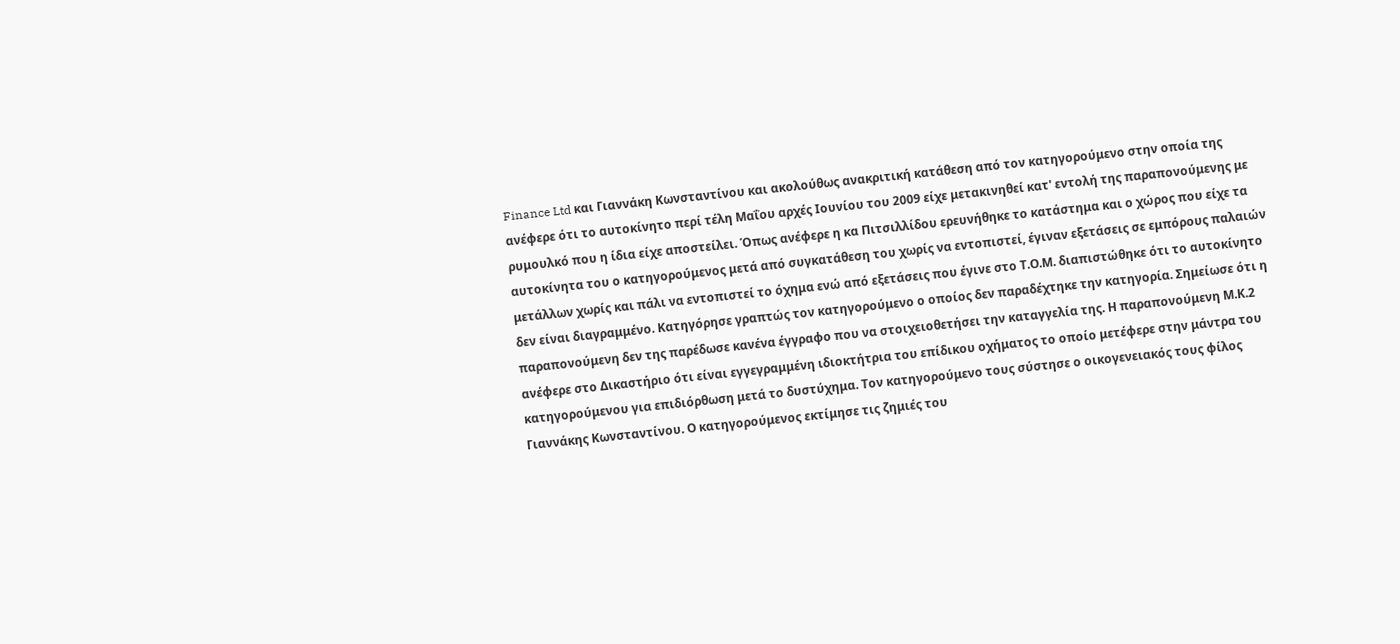Finance Ltd και Γιαννάκη Κωνσταντίνου και ακολούθως ανακριτική κατάθεση από τον κατηγορούμενο στην οποία της ανέφερε ότι το αυτοκίνητο περί τέλη Μαΐου αρχές Ιουνίου του 2009 είχε μετακινηθεί κατ' εντολή της παραπονούμενης με ρυμουλκό που η ίδια είχε αποστείλει. Όπως ανέφερε η κα Πιτσιλλίδου ερευνήθηκε το κατάστημα και ο χώρος που είχε τα αυτοκίνητα του ο κατηγορούμενος μετά από συγκατάθεση του χωρίς να εντοπιστεί, έγιναν εξετάσεις σε εμπόρους παλαιών μετάλλων χωρίς και πάλι να εντοπιστεί το όχημα ενώ από εξετάσεις που έγινε στο Τ.Ο.Μ. διαπιστώθηκε ότι το αυτοκίνητο δεν είναι διαγραμμένο. Κατηγόρησε γραπτώς τον κατηγορούμενο ο οποίος δεν παραδέχτηκε την κατηγορία. Σημείωσε ότι η παραπονούμενη δεν της παρέδωσε κανένα έγγραφο που να στοιχειοθετήσει την καταγγελία της. Η παραπονούμενη Μ.Κ.2 ανέφερε στο Δικαστήριο ότι είναι εγγεγραμμένη ιδιοκτήτρια του επίδικου οχήματος το οποίο μετέφερε στην μάντρα του κατηγορούμενου για επιδιόρθωση μετά το δυστύχημα. Τον κατηγορούμενο τους σύστησε ο οικογενειακός τους φίλος Γιαννάκης Κωνσταντίνου. Ο κατηγορούμενος εκτίμησε τις ζημιές του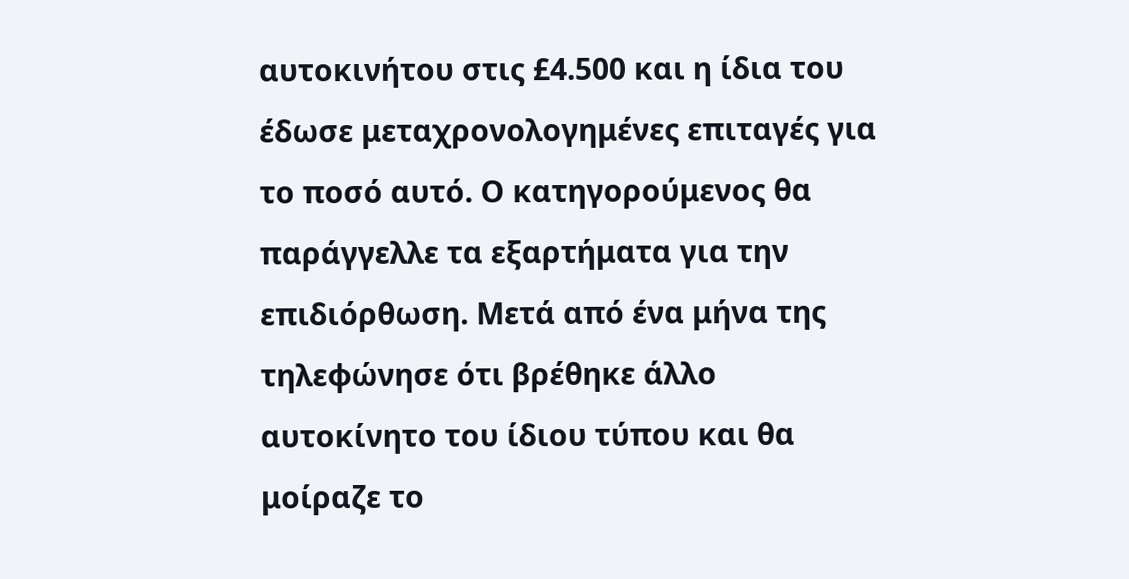αυτοκινήτου στις £4.500 και η ίδια του έδωσε μεταχρονολογημένες επιταγές για το ποσό αυτό. Ο κατηγορούμενος θα παράγγελλε τα εξαρτήματα για την επιδιόρθωση. Μετά από ένα μήνα της τηλεφώνησε ότι βρέθηκε άλλο αυτοκίνητο του ίδιου τύπου και θα μοίραζε το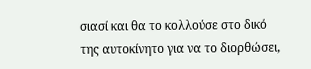σιασί και θα το κολλούσε στο δικό της αυτοκίνητο για να το διορθώσει,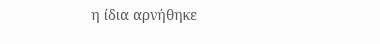η ίδια αρνήθηκε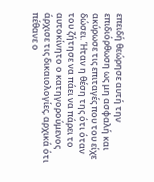επειδή θεώρησε αυτή την επιδιόρθωση ως μη ασφαλή και ακύρωσε τις επιταγές που του είχε δώσει. Ήταν η θέση της ότι όταν του ζήτησε να πάει να πάρει το αυτοκίνητο ο κατηγορούμενος άρχισε τις δικαιολογίες, αρχικά ότι πέθανε ο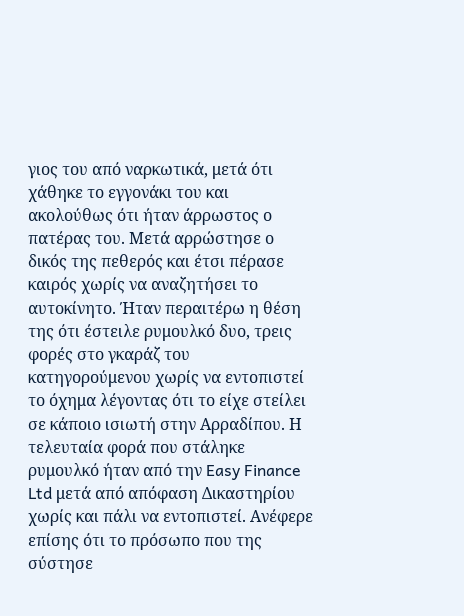γιος του από ναρκωτικά, μετά ότι χάθηκε το εγγονάκι του και ακολούθως ότι ήταν άρρωστος ο πατέρας του. Μετά αρρώστησε ο δικός της πεθερός και έτσι πέρασε καιρός χωρίς να αναζητήσει το αυτοκίνητο. Ήταν περαιτέρω η θέση της ότι έστειλε ρυμουλκό δυο, τρεις φορές στο γκαράζ του κατηγορούμενου χωρίς να εντοπιστεί το όχημα λέγοντας ότι το είχε στείλει σε κάποιο ισιωτή στην Αρραδίπου. Η τελευταία φορά που στάληκε ρυμουλκό ήταν από την Easy Finance Ltd μετά από απόφαση Δικαστηρίου χωρίς και πάλι να εντοπιστεί. Ανέφερε επίσης ότι το πρόσωπο που της σύστησε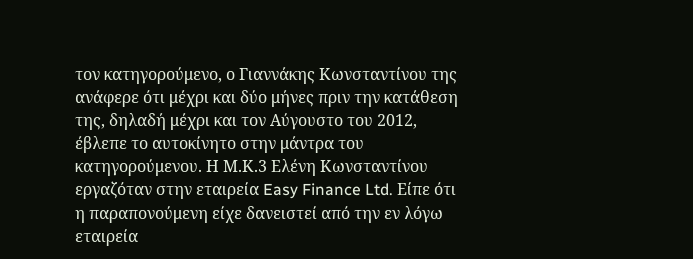τον κατηγορούμενο, ο Γιαννάκης Κωνσταντίνου της ανάφερε ότι μέχρι και δύο μήνες πριν την κατάθεση της, δηλαδή μέχρι και τον Αύγουστο του 2012, έβλεπε το αυτοκίνητο στην μάντρα του κατηγορούμενου. Η Μ.Κ.3 Ελένη Κωνσταντίνου εργαζόταν στην εταιρεία Easy Finance Ltd. Είπε ότι η παραπονούμενη είχε δανειστεί από την εν λόγω εταιρεία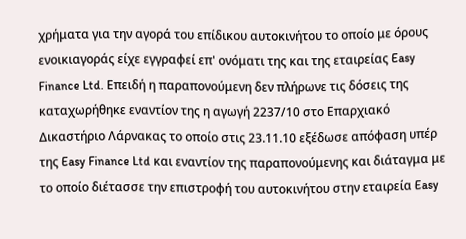χρήματα για την αγορά του επίδικου αυτοκινήτου το οποίο με όρους ενοικιαγοράς είχε εγγραφεί επ' ονόματι της και της εταιρείας Easy Finance Ltd. Επειδή η παραπονούμενη δεν πλήρωνε τις δόσεις της καταχωρήθηκε εναντίον της η αγωγή 2237/10 στο Επαρχιακό Δικαστήριο Λάρνακας το οποίο στις 23.11.10 εξέδωσε απόφαση υπέρ της Easy Finance Ltd και εναντίον της παραπονούμενης και διάταγμα με το οποίο διέτασσε την επιστροφή του αυτοκινήτου στην εταιρεία Easy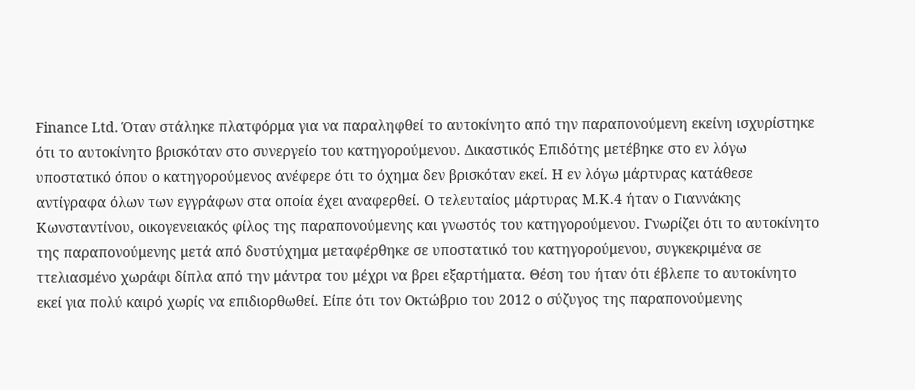Finance Ltd. Όταν στάληκε πλατφόρμα για να παραληφθεί το αυτοκίνητο από την παραπονούμενη εκείνη ισχυρίστηκε ότι το αυτοκίνητο βρισκόταν στο συνεργείο του κατηγορούμενου. Δικαστικός Επιδότης μετέβηκε στο εν λόγω υποστατικό όπου ο κατηγορούμενος ανέφερε ότι το όχημα δεν βρισκόταν εκεί. Η εν λόγω μάρτυρας κατάθεσε αντίγραφα όλων των εγγράφων στα οποία έχει αναφερθεί. Ο τελευταίος μάρτυρας Μ.Κ.4 ήταν ο Γιαννάκης Κωνσταντίνου, οικογενειακός φίλος της παραπονούμενης και γνωστός του κατηγορούμενου. Γνωρίζει ότι το αυτοκίνητο της παραπονούμενης μετά από δυστύχημα μεταφέρθηκε σε υποστατικό του κατηγορούμενου, συγκεκριμένα σε ττελιασμένο χωράφι δίπλα από την μάντρα του μέχρι να βρει εξαρτήματα. Θέση του ήταν ότι έβλεπε το αυτοκίνητο εκεί για πολύ καιρό χωρίς να επιδιορθωθεί. Είπε ότι τον Οκτώβριο του 2012 ο σύζυγος της παραπονούμενης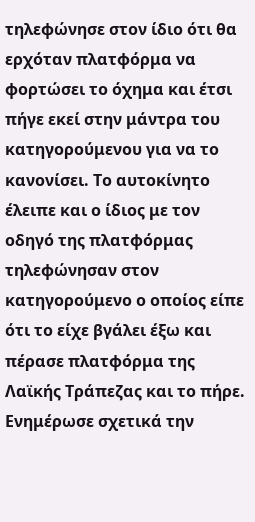τηλεφώνησε στον ίδιο ότι θα ερχόταν πλατφόρμα να φορτώσει το όχημα και έτσι πήγε εκεί στην μάντρα του κατηγορούμενου για να το κανονίσει. Το αυτοκίνητο έλειπε και ο ίδιος με τον οδηγό της πλατφόρμας τηλεφώνησαν στον κατηγορούμενο ο οποίος είπε ότι το είχε βγάλει έξω και πέρασε πλατφόρμα της Λαϊκής Τράπεζας και το πήρε. Ενημέρωσε σχετικά την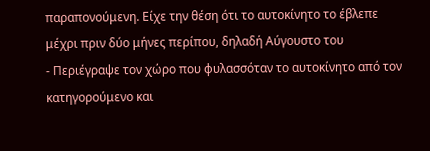παραπονούμενη. Είχε την θέση ότι το αυτοκίνητο το έβλεπε μέχρι πριν δύο μήνες περίπου, δηλαδή Αύγουστο του
- Περιέγραψε τον χώρο που φυλασσόταν το αυτοκίνητο από τον κατηγορούμενο και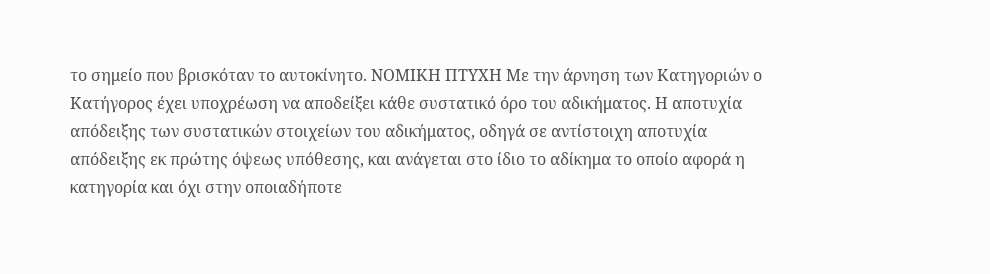το σημείο που βρισκόταν το αυτοκίνητο. ΝΟΜΙΚΗ ΠΤΥΧΗ Με την άρνηση των Κατηγοριών ο Κατήγορος έχει υποχρέωση να αποδείξει κάθε συστατικό όρο του αδικήματος. Η αποτυχία απόδειξης των συστατικών στοιχείων του αδικήματος, οδηγά σε αντίστοιχη αποτυχία απόδειξης εκ πρώτης όψεως υπόθεσης, και ανάγεται στο ίδιο το αδίκημα το οποίο αφορά η κατηγορία και όχι στην οποιαδήποτε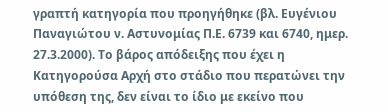γραπτή κατηγορία που προηγήθηκε (βλ. Ευγένιου Παναγιώτου ν. Αστυνομίας Π.Ε. 6739 και 6740, ημερ. 27.3.2000). Το βάρος απόδειξης που έχει η Κατηγορούσα Αρχή στο στάδιο που περατώνει την υπόθεση της, δεν είναι το ίδιο με εκείνο που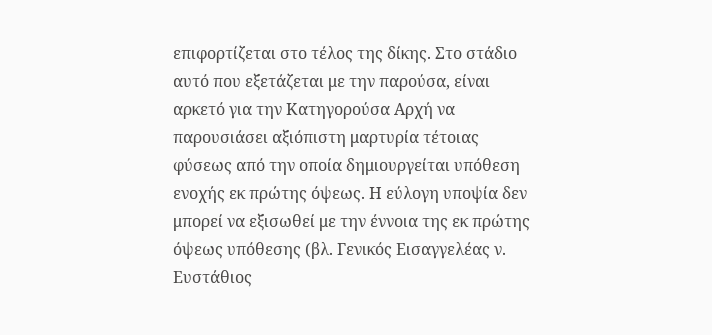επιφορτίζεται στο τέλος της δίκης. Στο στάδιο αυτό που εξετάζεται με την παρούσα, είναι αρκετό για την Κατηγορούσα Αρχή να παρουσιάσει αξιόπιστη μαρτυρία τέτοιας φύσεως από την οποία δημιουργείται υπόθεση ενοχής εκ πρώτης όψεως. Η εύλογη υποψία δεν μπορεί να εξισωθεί με την έννοια της εκ πρώτης όψεως υπόθεσης (βλ. Γενικός Εισαγγελέας ν. Ευστάθιος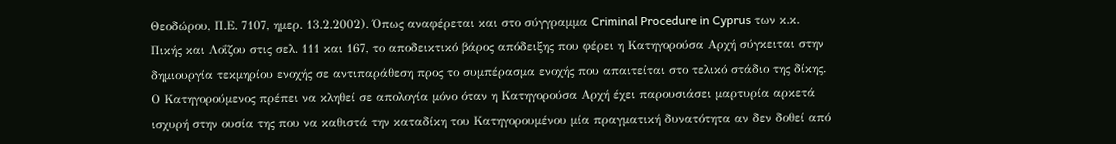Θεοδώρου, Π.Ε. 7107, ημερ. 13.2.2002). Όπως αναφέρεται και στο σύγγραμμα Criminal Procedure in Cyprus των κ.κ. Πικής και Λοΐζου στις σελ. 111 και 167, το αποδεικτικό βάρος απόδειξης που φέρει η Κατηγορούσα Αρχή σύγκειται στην δημιουργία τεκμηρίου ενοχής σε αντιπαράθεση προς το συμπέρασμα ενοχής που απαιτείται στο τελικό στάδιο της δίκης. Ο Κατηγορούμενος πρέπει να κληθεί σε απολογία μόνο όταν η Κατηγορούσα Αρχή έχει παρουσιάσει μαρτυρία αρκετά ισχυρή στην ουσία της που να καθιστά την καταδίκη του Κατηγορουμένου μία πραγματική δυνατότητα αν δεν δοθεί από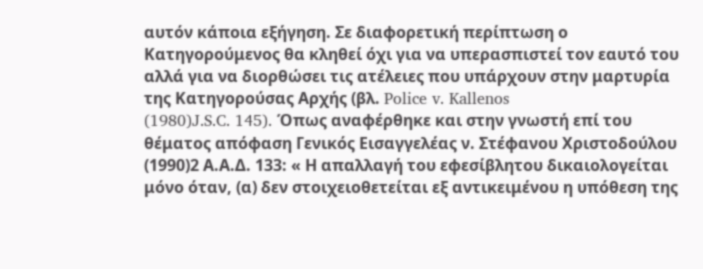αυτόν κάποια εξήγηση. Σε διαφορετική περίπτωση ο Κατηγορούμενος θα κληθεί όχι για να υπερασπιστεί τον εαυτό του αλλά για να διορθώσει τις ατέλειες που υπάρχουν στην μαρτυρία της Κατηγορούσας Αρχής (βλ. Police v. Kallenos
(1980)J.S.C. 145). Όπως αναφέρθηκε και στην γνωστή επί του θέματος απόφαση Γενικός Εισαγγελέας ν. Στέφανου Χριστοδούλου
(1990)2 Α.Α.Δ. 133: « Η απαλλαγή του εφεσίβλητου δικαιολογείται μόνο όταν, (α) δεν στοιχειοθετείται εξ αντικειμένου η υπόθεση της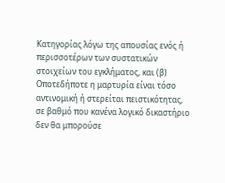Κατηγορίας λόγω της απουσίας ενός ή περισσοτέρων των συστατικών στοιχείων του εγκλήματος, και (β) Οποτεδήποτε η μαρτυρία είναι τόσο αντινομική ή στερείται πειστικότητας, σε βαθμό που κανένα λογικό δικαστήριο δεν θα μπορούσε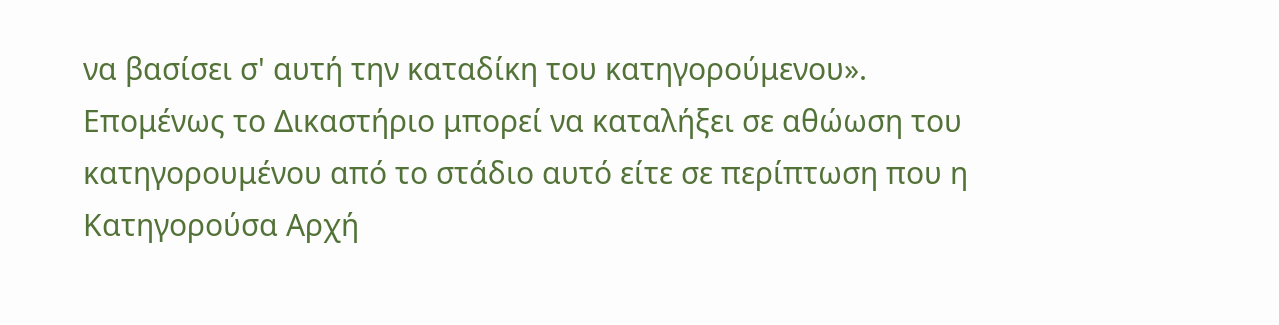να βασίσει σ' αυτή την καταδίκη του κατηγορούμενου». Επομένως το Δικαστήριο μπορεί να καταλήξει σε αθώωση του κατηγορουμένου από το στάδιο αυτό είτε σε περίπτωση που η Κατηγορούσα Αρχή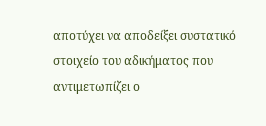αποτύχει να αποδείξει συστατικό στοιχείο του αδικήματος που αντιμετωπίζει ο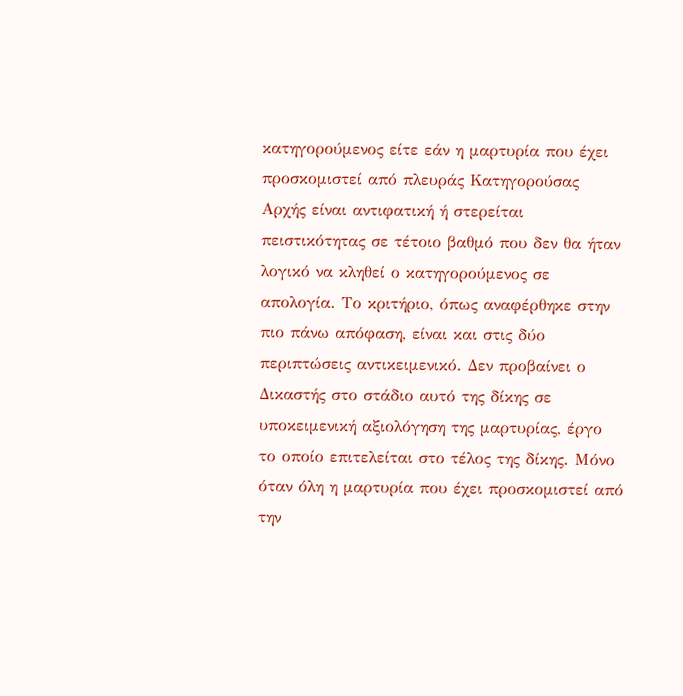κατηγορούμενος είτε εάν η μαρτυρία που έχει προσκομιστεί από πλευράς Κατηγορούσας Αρχής είναι αντιφατική ή στερείται πειστικότητας σε τέτοιο βαθμό που δεν θα ήταν λογικό να κληθεί ο κατηγορούμενος σε απολογία. Το κριτήριο, όπως αναφέρθηκε στην πιο πάνω απόφαση, είναι και στις δύο περιπτώσεις αντικειμενικό. Δεν προβαίνει ο Δικαστής στο στάδιο αυτό της δίκης σε υποκειμενική αξιολόγηση της μαρτυρίας, έργο το οποίο επιτελείται στο τέλος της δίκης. Μόνο όταν όλη η μαρτυρία που έχει προσκομιστεί από την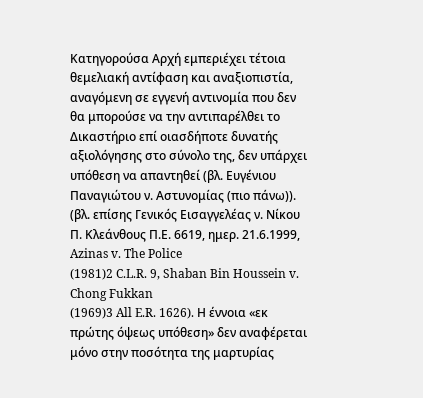Κατηγορούσα Αρχή εμπεριέχει τέτοια θεμελιακή αντίφαση και αναξιοπιστία, αναγόμενη σε εγγενή αντινομία που δεν θα μπορούσε να την αντιπαρέλθει το Δικαστήριο επί οιασδήποτε δυνατής αξιολόγησης στο σύνολο της, δεν υπάρχει υπόθεση να απαντηθεί (βλ. Ευγένιου Παναγιώτου ν. Αστυνομίας (πιο πάνω)). (βλ. επίσης Γενικός Εισαγγελέας ν. Νίκου Π. Κλεάνθους Π.Ε. 6619, ημερ. 21.6.1999, Azinas v. The Police
(1981)2 C.L.R. 9, Shaban Bin Houssein v. Chong Fukkan
(1969)3 All E.R. 1626). Η έννοια «εκ πρώτης όψεως υπόθεση» δεν αναφέρεται μόνο στην ποσότητα της μαρτυρίας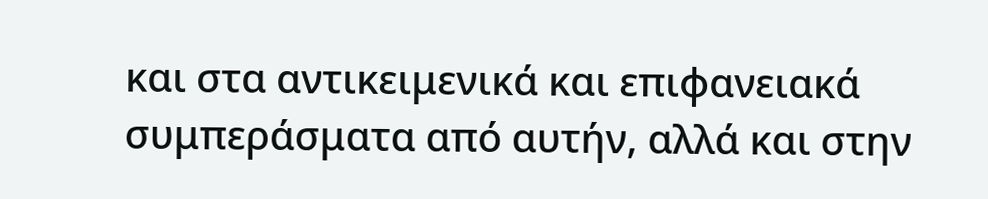και στα αντικειμενικά και επιφανειακά συμπεράσματα από αυτήν, αλλά και στην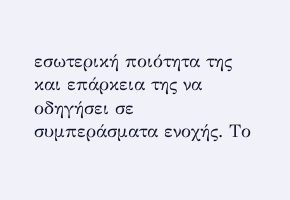εσωτερική ποιότητα της και επάρκεια της να οδηγήσει σε συμπεράσματα ενοχής. Το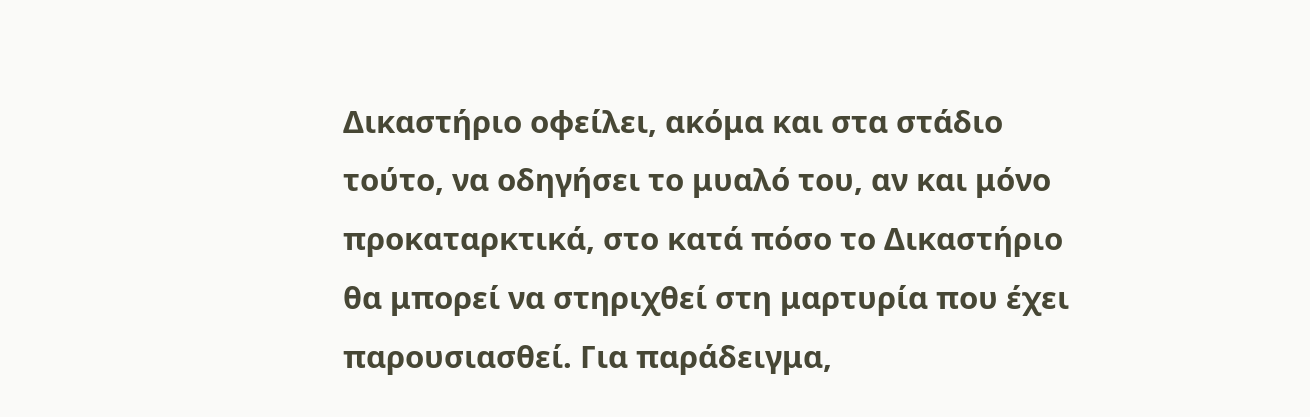Δικαστήριο οφείλει, ακόμα και στα στάδιο τούτο, να οδηγήσει το μυαλό του, αν και μόνο προκαταρκτικά, στο κατά πόσο το Δικαστήριο θα μπορεί να στηριχθεί στη μαρτυρία που έχει παρουσιασθεί. Για παράδειγμα,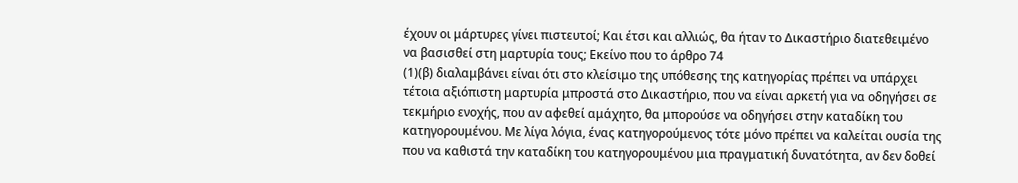έχουν οι μάρτυρες γίνει πιστευτοί; Και έτσι και αλλιώς, θα ήταν το Δικαστήριο διατεθειμένο να βασισθεί στη μαρτυρία τους; Εκείνο που το άρθρο 74
(1)(β) διαλαμβάνει είναι ότι στο κλείσιμο της υπόθεσης της κατηγορίας πρέπει να υπάρχει τέτοια αξιόπιστη μαρτυρία μπροστά στο Δικαστήριο, που να είναι αρκετή για να οδηγήσει σε τεκμήριο ενοχής, που αν αφεθεί αμάχητο, θα μπορούσε να οδηγήσει στην καταδίκη του κατηγορουμένου. Με λίγα λόγια, ένας κατηγορούμενος τότε μόνο πρέπει να καλείται ουσία της που να καθιστά την καταδίκη του κατηγορουμένου μια πραγματική δυνατότητα, αν δεν δοθεί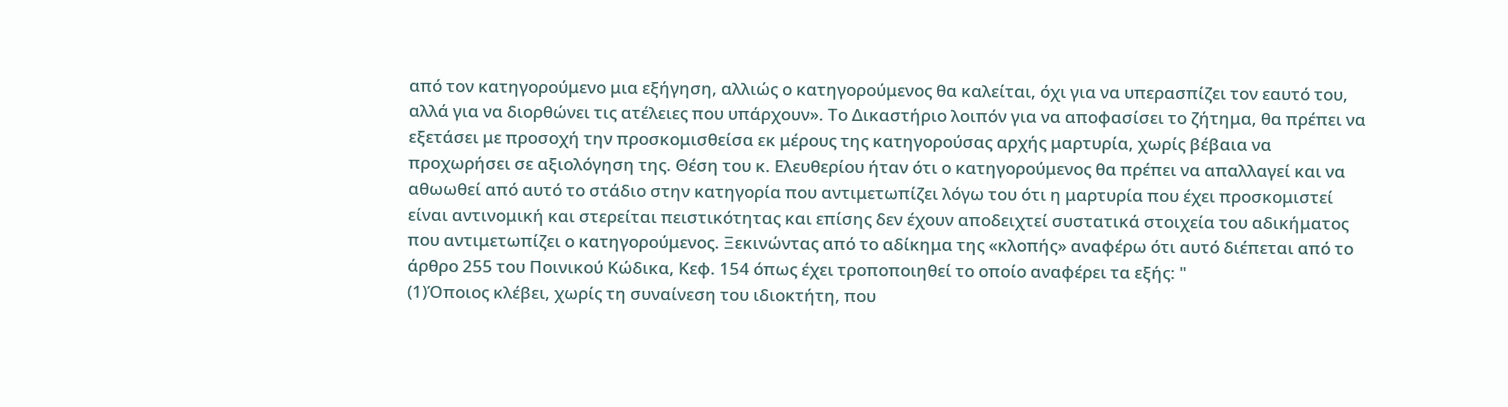από τον κατηγορούμενο μια εξήγηση, αλλιώς ο κατηγορούμενος θα καλείται, όχι για να υπερασπίζει τον εαυτό του, αλλά για να διορθώνει τις ατέλειες που υπάρχουν». Το Δικαστήριο λοιπόν για να αποφασίσει το ζήτημα, θα πρέπει να εξετάσει με προσοχή την προσκομισθείσα εκ μέρους της κατηγορούσας αρχής μαρτυρία, χωρίς βέβαια να προχωρήσει σε αξιολόγηση της. Θέση του κ. Ελευθερίου ήταν ότι ο κατηγορούμενος θα πρέπει να απαλλαγεί και να αθωωθεί από αυτό το στάδιο στην κατηγορία που αντιμετωπίζει λόγω του ότι η μαρτυρία που έχει προσκομιστεί είναι αντινομική και στερείται πειστικότητας και επίσης δεν έχουν αποδειχτεί συστατικά στοιχεία του αδικήματος που αντιμετωπίζει ο κατηγορούμενος. Ξεκινώντας από το αδίκημα της «κλοπής» αναφέρω ότι αυτό διέπεται από το άρθρο 255 του Ποινικού Κώδικα, Κεφ. 154 όπως έχει τροποποιηθεί το οποίο αναφέρει τα εξής: "
(1)Όποιος κλέβει, χωρίς τη συναίνεση του ιδιοκτήτη, που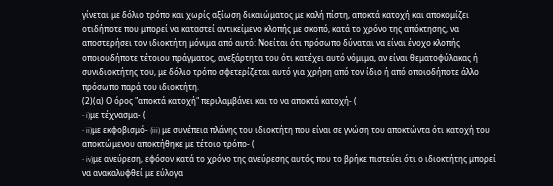γίνεται με δόλιο τρόπο και χωρίς αξίωση δικαιώματος με καλή πίστη, αποκτά κατοχή και αποκομίζει οτιδήποτε που μπορεί να καταστεί αντικείμενο κλοπής με σκοπό, κατά το χρόνο της απόκτησης, να αποστερήσει τον ιδιοκτήτη μόνιμα από αυτό: Νοείται ότι πρόσωπο δύναται να είναι ένοχο κλοπής οποιουδήποτε τέτοιου πράγματος, ανεξάρτητα του ότι κατέχει αυτό νόμιμα, αν είναι θεματοφύλακας ή συνιδιοκτήτης του, με δόλιο τρόπο σφετερίζεται αυτό για χρήση από τον ίδιο ή από οποιοδήποτε άλλο πρόσωπο παρά του ιδιοκτήτη.
(2)(α) Ο όρος "αποκτά κατοχή" περιλαμβάνει και το να αποκτά κατοχή- (
- i)με τέχνασμα- (
- ii)με εκφοβισμό- (iii) με συνέπεια πλάνης του ιδιοκτήτη που είναι σε γνώση του αποκτώντα ότι κατοχή του αποκτώμενου αποκτήθηκε με τέτοιο τρόπο- (
- iv)με ανεύρεση, εφόσον κατά το χρόνο της ανεύρεσης αυτός που το βρήκε πιστεύει ότι ο ιδιοκτήτης μπορεί να ανακαλυφθεί με εύλογα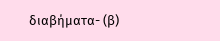διαβήματα- (β)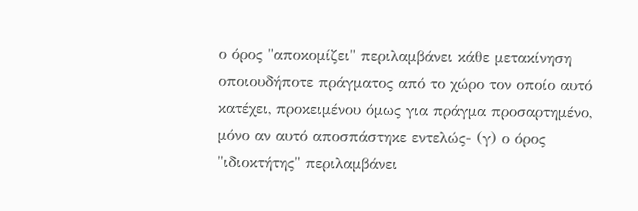ο όρος "αποκομίζει" περιλαμβάνει κάθε μετακίνηση οποιουδήποτε πράγματος από το χώρο τον οποίο αυτό κατέχει, προκειμένου όμως για πράγμα προσαρτημένο, μόνο αν αυτό αποσπάστηκε εντελώς- (γ) ο όρος "ιδιοκτήτης" περιλαμβάνει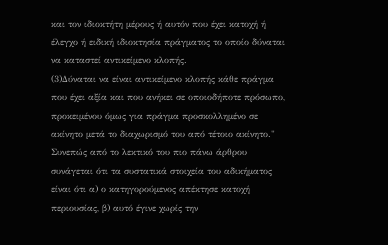και τον ιδιοκτήτη μέρους ή αυτόν που έχει κατοχή ή έλεγχο ή ειδική ιδιοκτησία πράγματος το οποίο δύναται να καταστεί αντικείμενο κλοπής.
(3)Δύναται να είναι αντικείμενο κλοπής κάθε πράγμα που έχει αξία και που ανήκει σε οποιοδήποτε πρόσωπο, προκειμένου όμως για πράγμα προσκολλημένο σε ακίνητο μετά το διαχωρισμό του από τέτοιο ακίνητο." Συνεπώς από το λεκτικό του πιο πάνω άρθρου συνάγεται ότι τα συστατικά στοιχεία του αδικήματος είναι ότι α) ο κατηγορούμενος απέκτησε κατοχή περιουσίας, β) αυτό έγινε χωρίς την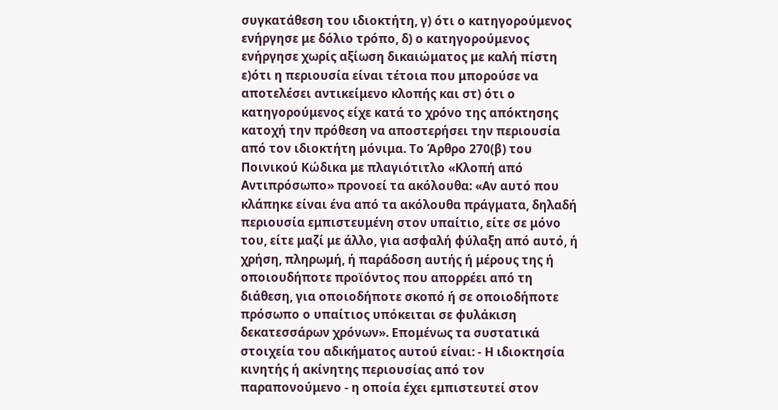συγκατάθεση του ιδιοκτήτη, γ) ότι ο κατηγορούμενος ενήργησε με δόλιο τρόπο, δ) ο κατηγορούμενος ενήργησε χωρίς αξίωση δικαιώματος με καλή πίστη ε)ότι η περιουσία είναι τέτοια που μπορούσε να αποτελέσει αντικείμενο κλοπής και στ) ότι ο κατηγορούμενος είχε κατά το χρόνο της απόκτησης κατοχή την πρόθεση να αποστερήσει την περιουσία από τον ιδιοκτήτη μόνιμα. Το Άρθρο 270(β) του Ποινικού Κώδικα με πλαγιότιτλο «Κλοπή από Αντιπρόσωπο» προνοεί τα ακόλουθα: «Αν αυτό που κλάπηκε είναι ένα από τα ακόλουθα πράγματα, δηλαδή περιουσία εμπιστευμένη στον υπαίτιο, είτε σε μόνο του, είτε μαζί με άλλο, για ασφαλή φύλαξη από αυτό, ή χρήση, πληρωμή, ή παράδοση αυτής ή μέρους της ή οποιουδήποτε προϊόντος που απορρέει από τη διάθεση, για οποιοδήποτε σκοπό ή σε οποιοδήποτε πρόσωπο ο υπαίτιος υπόκειται σε φυλάκιση δεκατεσσάρων χρόνων». Επομένως τα συστατικά στοιχεία του αδικήματος αυτού είναι: - Η ιδιοκτησία κινητής ή ακίνητης περιουσίας από τον παραπονούμενο - η οποία έχει εμπιστευτεί στον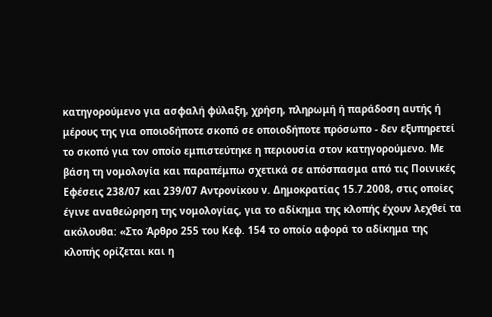κατηγορούμενο για ασφαλή φύλαξη, χρήση, πληρωμή ή παράδοση αυτής ή μέρους της για οποιοδήποτε σκοπό σε οποιοδήποτε πρόσωπο - δεν εξυπηρετεί το σκοπό για τον οποίο εμπιστεύτηκε η περιουσία στον κατηγορούμενο. Με βάση τη νομολογία και παραπέμπω σχετικά σε απόσπασμα από τις Ποινικές Εφέσεις 238/07 και 239/07 Αντρονίκου ν. Δημοκρατίας 15.7.2008, στις οποίες έγινε αναθεώρηση της νομολογίας, για το αδίκημα της κλοπής έχουν λεχθεί τα ακόλουθα: «Στο Άρθρο 255 του Κεφ. 154 το οποίο αφορά το αδίκημα της κλοπής ορίζεται και η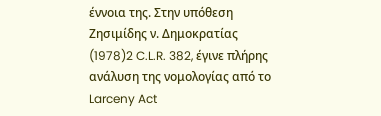έννοια της. Στην υπόθεση Ζησιμίδης ν. Δημοκρατίας
(1978)2 C.L.R. 382, έγινε πλήρης ανάλυση της νομολογίας από το Larceny Act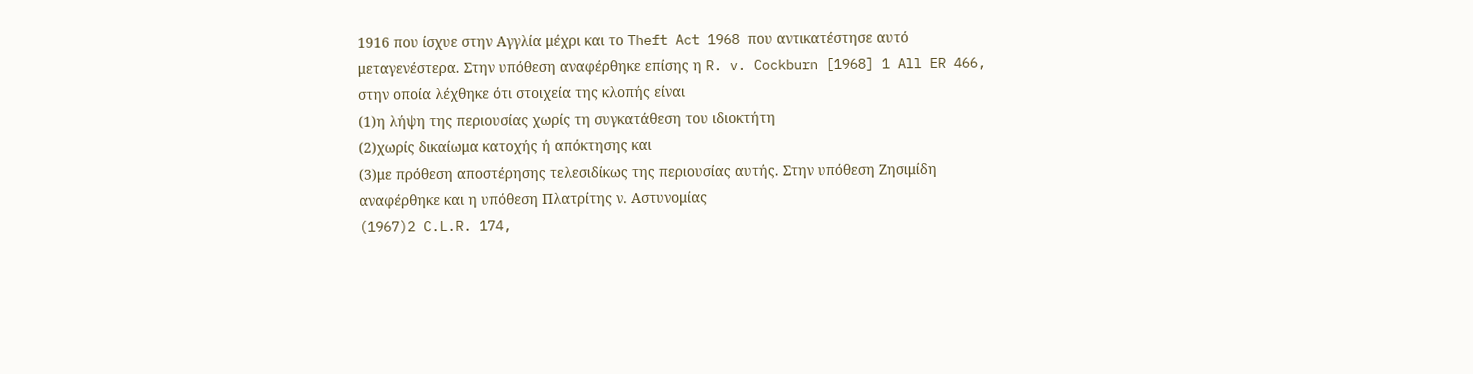1916 που ίσχυε στην Αγγλία μέχρι και το Theft Act 1968 που αντικατέστησε αυτό μεταγενέστερα. Στην υπόθεση αναφέρθηκε επίσης η R. v. Cockburn [1968] 1 All ER 466, στην οποία λέχθηκε ότι στοιχεία της κλοπής είναι
(1)η λήψη της περιουσίας χωρίς τη συγκατάθεση του ιδιοκτήτη
(2)χωρίς δικαίωμα κατοχής ή απόκτησης και
(3)με πρόθεση αποστέρησης τελεσιδίκως της περιουσίας αυτής. Στην υπόθεση Ζησιμίδη αναφέρθηκε και η υπόθεση Πλατρίτης ν. Αστυνομίας
(1967)2 C.L.R. 174,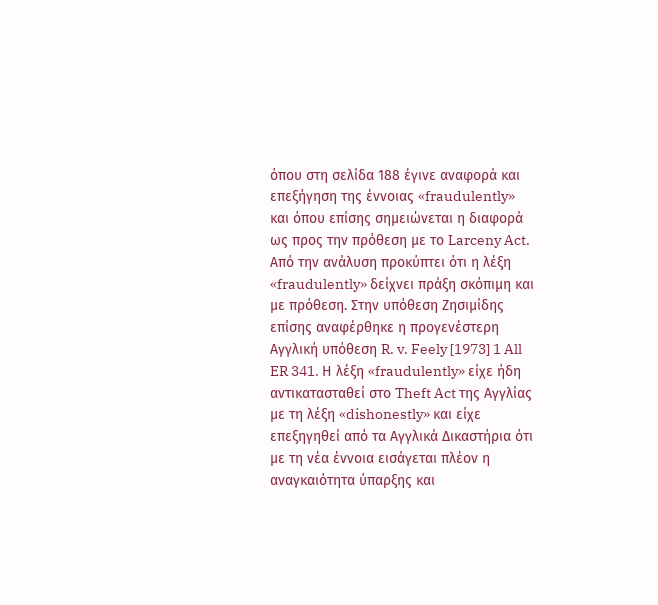όπου στη σελίδα 188 έγινε αναφορά και επεξήγηση της έννοιας «fraudulently» και όπου επίσης σημειώνεται η διαφορά ως προς την πρόθεση με το Larceny Act. Από την ανάλυση προκύπτει ότι η λέξη «fraudulently» δείχνει πράξη σκόπιμη και με πρόθεση. Στην υπόθεση Ζησιμίδης επίσης αναφέρθηκε η προγενέστερη Αγγλική υπόθεση R. v. Feely [1973] 1 All ER 341. Η λέξη «fraudulently» είχε ήδη αντικατασταθεί στο Theft Act της Αγγλίας με τη λέξη «dishonestly» και είχε επεξηγηθεί από τα Αγγλικά Δικαστήρια ότι με τη νέα έννοια εισάγεται πλέον η αναγκαιότητα ύπαρξης και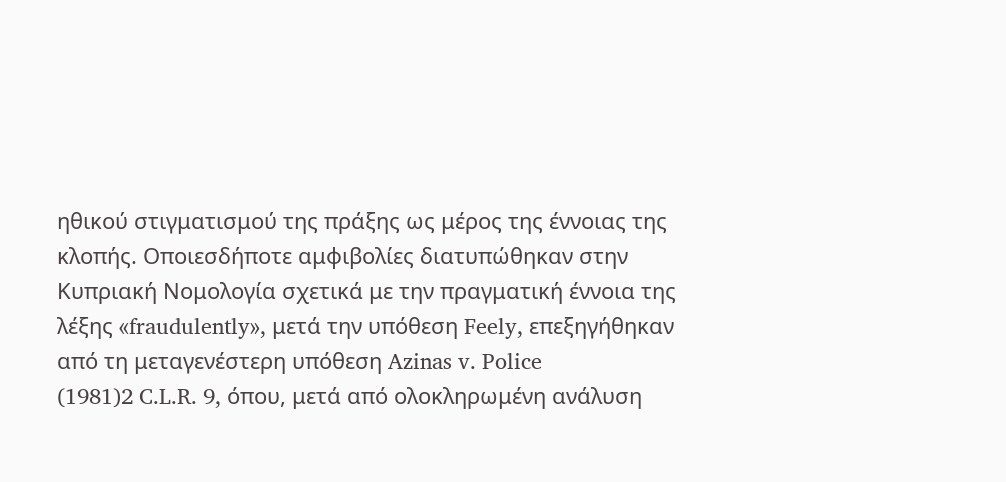ηθικού στιγματισμού της πράξης ως μέρος της έννοιας της κλοπής. Οποιεσδήποτε αμφιβολίες διατυπώθηκαν στην Κυπριακή Νομολογία σχετικά με την πραγματική έννοια της λέξης «fraudulently», μετά την υπόθεση Feely, επεξηγήθηκαν από τη μεταγενέστερη υπόθεση Azinas v. Police
(1981)2 C.L.R. 9, όπου, μετά από ολοκληρωμένη ανάλυση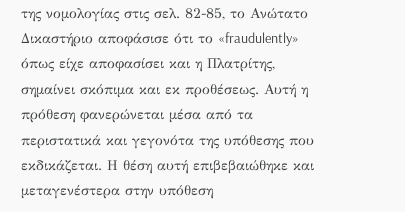της νομολογίας στις σελ. 82-85, το Ανώτατο Δικαστήριο αποφάσισε ότι το «fraudulently» όπως είχε αποφασίσει και η Πλατρίτης, σημαίνει σκόπιμα και εκ προθέσεως. Αυτή η πρόθεση φανερώνεται μέσα από τα περιστατικά και γεγονότα της υπόθεσης που εκδικάζεται. Η θέση αυτή επιβεβαιώθηκε και μεταγενέστερα στην υπόθεση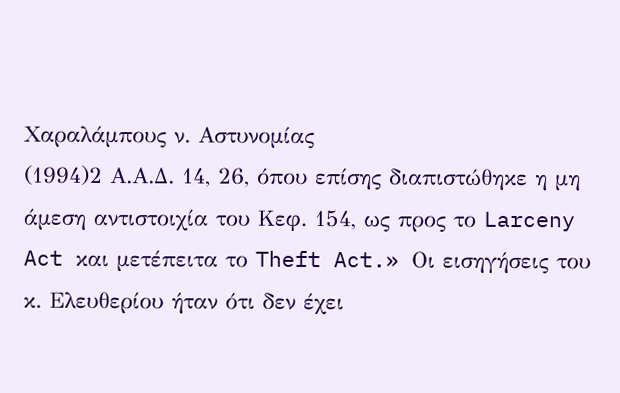Χαραλάμπους ν. Αστυνομίας
(1994)2 Α.Α.Δ. 14, 26, όπου επίσης διαπιστώθηκε η μη άμεση αντιστοιχία του Κεφ. 154, ως προς το Larceny Act και μετέπειτα το Theft Act.» Οι εισηγήσεις του κ. Ελευθερίου ήταν ότι δεν έχει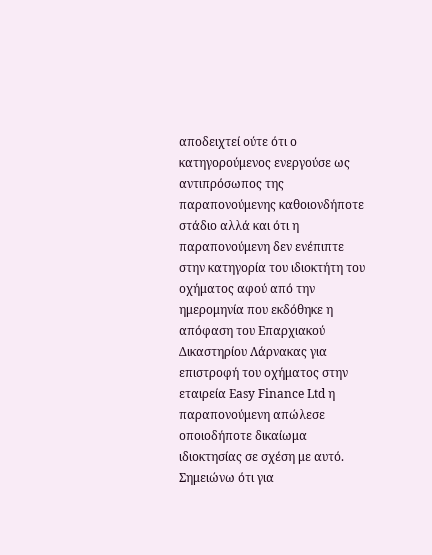αποδειχτεί ούτε ότι ο κατηγορούμενος ενεργούσε ως αντιπρόσωπος της παραπονούμενης καθοιονδήποτε στάδιο αλλά και ότι η παραπονούμενη δεν ενέπιπτε στην κατηγορία του ιδιοκτήτη του οχήματος αφού από την ημερομηνία που εκδόθηκε η απόφαση του Επαρχιακού Δικαστηρίου Λάρνακας για επιστροφή του οχήματος στην εταιρεία Easy Finance Ltd η παραπονούμενη απώλεσε οποιοδήποτε δικαίωμα ιδιοκτησίας σε σχέση με αυτό. Σημειώνω ότι για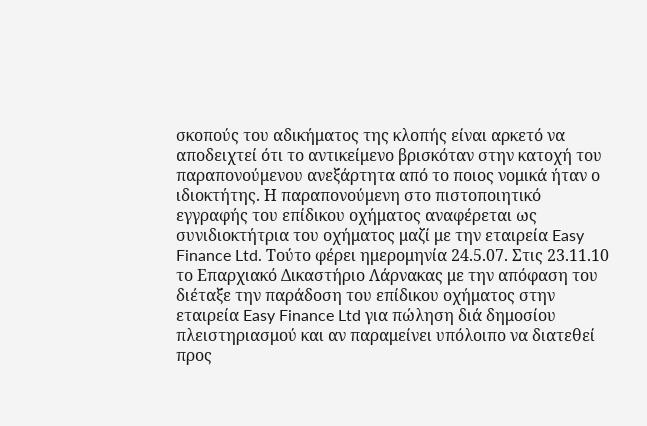σκοπούς του αδικήματος της κλοπής είναι αρκετό να αποδειχτεί ότι το αντικείμενο βρισκόταν στην κατοχή του παραπονούμενου ανεξάρτητα από το ποιος νομικά ήταν ο ιδιοκτήτης. Η παραπονούμενη στο πιστοποιητικό εγγραφής του επίδικου οχήματος αναφέρεται ως συνιδιοκτήτρια του οχήματος μαζί με την εταιρεία Easy Finance Ltd. Τούτο φέρει ημερομηνία 24.5.07. Στις 23.11.10 το Επαρχιακό Δικαστήριο Λάρνακας με την απόφαση του διέταξε την παράδοση του επίδικου οχήματος στην εταιρεία Easy Finance Ltd για πώληση διά δημοσίου πλειστηριασμού και αν παραμείνει υπόλοιπο να διατεθεί προς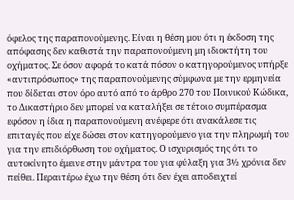όφελος της παραπονούμενης. Είναι η θέση μου ότι η έκδοση της απόφασης δεν καθιστά την παραπονούμενη μη ιδιοκτήτη του οχήματος. Σε όσον αφορά το κατά πόσον ο κατηγορούμενος υπήρξε «αντιπρόσωπος» της παραπονούμενης σύμφωνα με την ερμηνεία που δίδεται στον όρο αυτό από το άρθρο 270 του Ποινικού Κώδικα, το Δικαστήριο δεν μπορεί να καταλήξει σε τέτοιο συμπέρασμα εφόσον η ίδια η παραπονούμενη ανέφερε ότι ανακάλεσε τις επιταγές που είχε δώσει στον κατηγορούμενο για την πληρωμή του για την επιδιόρθωση του οχήματος. Ο ισχυρισμός της ότι το αυτοκίνητο έμεινε στην μάντρα του για φύλαξη για 3½ χρόνια δεν πείθει. Περαιτέρω έχω την θέση ότι δεν έχει αποδειχτεί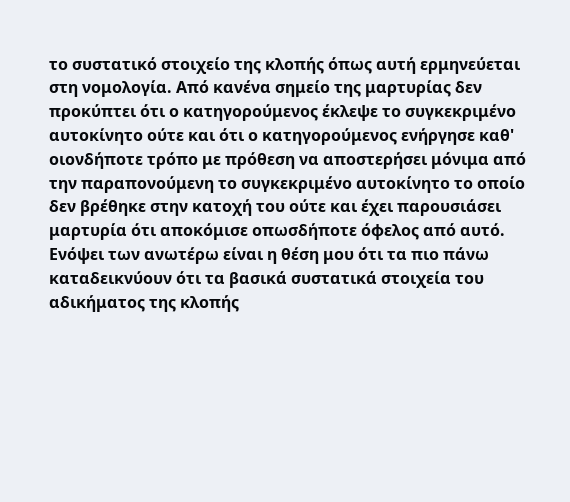το συστατικό στοιχείο της κλοπής όπως αυτή ερμηνεύεται στη νομολογία. Από κανένα σημείο της μαρτυρίας δεν προκύπτει ότι ο κατηγορούμενος έκλεψε το συγκεκριμένο αυτοκίνητο ούτε και ότι ο κατηγορούμενος ενήργησε καθ' οιονδήποτε τρόπο με πρόθεση να αποστερήσει μόνιμα από την παραπονούμενη το συγκεκριμένο αυτοκίνητο το οποίο δεν βρέθηκε στην κατοχή του ούτε και έχει παρουσιάσει μαρτυρία ότι αποκόμισε οπωσδήποτε όφελος από αυτό. Ενόψει των ανωτέρω είναι η θέση μου ότι τα πιο πάνω καταδεικνύουν ότι τα βασικά συστατικά στοιχεία του αδικήματος της κλοπής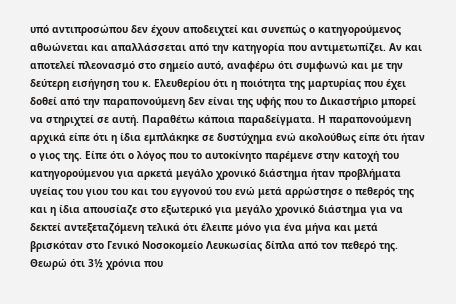υπό αντιπροσώπου δεν έχουν αποδειχτεί και συνεπώς ο κατηγορούμενος αθωώνεται και απαλλάσσεται από την κατηγορία που αντιμετωπίζει. Αν και αποτελεί πλεονασμό στο σημείο αυτό, αναφέρω ότι συμφωνώ και με την δεύτερη εισήγηση του κ. Ελευθερίου ότι η ποιότητα της μαρτυρίας που έχει δοθεί από την παραπονούμενη δεν είναι της υφής που το Δικαστήριο μπορεί να στηριχτεί σε αυτή. Παραθέτω κάποια παραδείγματα. Η παραπονούμενη αρχικά είπε ότι η ίδια εμπλάκηκε σε δυστύχημα ενώ ακολούθως είπε ότι ήταν ο γιος της. Είπε ότι ο λόγος που το αυτοκίνητο παρέμενε στην κατοχή του κατηγορούμενου για αρκετά μεγάλο χρονικό διάστημα ήταν προβλήματα υγείας του γιου του και του εγγονού του ενώ μετά αρρώστησε ο πεθερός της και η ίδια απουσίαζε στο εξωτερικό για μεγάλο χρονικό διάστημα για να δεκτεί αντεξεταζόμενη τελικά ότι έλειπε μόνο για ένα μήνα και μετά βρισκόταν στο Γενικό Νοσοκομείο Λευκωσίας δίπλα από τον πεθερό της. Θεωρώ ότι 3½ χρόνια που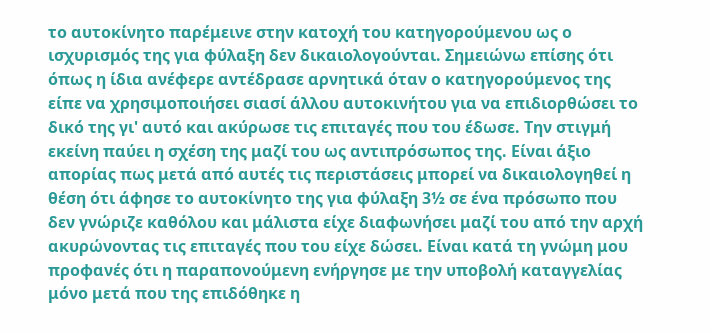το αυτοκίνητο παρέμεινε στην κατοχή του κατηγορούμενου ως ο ισχυρισμός της για φύλαξη δεν δικαιολογούνται. Σημειώνω επίσης ότι όπως η ίδια ανέφερε αντέδρασε αρνητικά όταν ο κατηγορούμενος της είπε να χρησιμοποιήσει σιασί άλλου αυτοκινήτου για να επιδιορθώσει το δικό της γι' αυτό και ακύρωσε τις επιταγές που του έδωσε. Την στιγμή εκείνη παύει η σχέση της μαζί του ως αντιπρόσωπος της. Είναι άξιο απορίας πως μετά από αυτές τις περιστάσεις μπορεί να δικαιολογηθεί η θέση ότι άφησε το αυτοκίνητο της για φύλαξη 3½ σε ένα πρόσωπο που δεν γνώριζε καθόλου και μάλιστα είχε διαφωνήσει μαζί του από την αρχή ακυρώνοντας τις επιταγές που του είχε δώσει. Είναι κατά τη γνώμη μου προφανές ότι η παραπονούμενη ενήργησε με την υποβολή καταγγελίας μόνο μετά που της επιδόθηκε η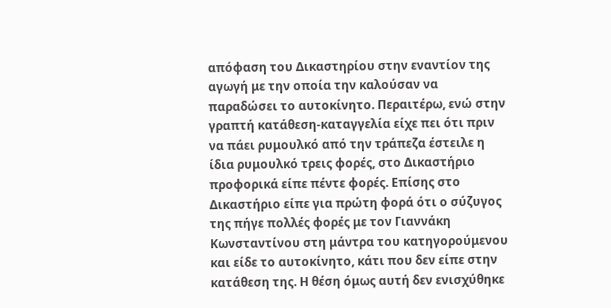απόφαση του Δικαστηρίου στην εναντίον της αγωγή με την οποία την καλούσαν να παραδώσει το αυτοκίνητο. Περαιτέρω, ενώ στην γραπτή κατάθεση-καταγγελία είχε πει ότι πριν να πάει ρυμουλκό από την τράπεζα έστειλε η ίδια ρυμουλκό τρεις φορές, στο Δικαστήριο προφορικά είπε πέντε φορές. Επίσης στο Δικαστήριο είπε για πρώτη φορά ότι ο σύζυγος της πήγε πολλές φορές με τον Γιαννάκη Κωνσταντίνου στη μάντρα του κατηγορούμενου και είδε το αυτοκίνητο, κάτι που δεν είπε στην κατάθεση της. Η θέση όμως αυτή δεν ενισχύθηκε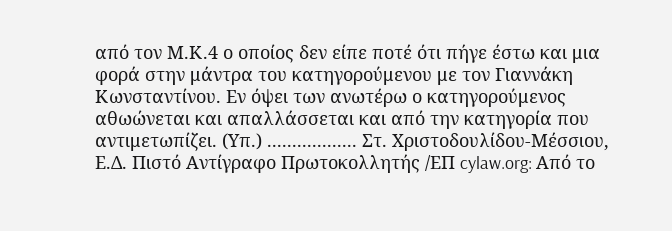από τον Μ.Κ.4 ο οποίος δεν είπε ποτέ ότι πήγε έστω και μια φορά στην μάντρα του κατηγορούμενου με τον Γιαννάκη Κωνσταντίνου. Εν όψει των ανωτέρω ο κατηγορούμενος αθωώνεται και απαλλάσσεται και από την κατηγορία που αντιμετωπίζει. (Υπ.) .................. Στ. Χριστοδουλίδου-Μέσσιου, Ε.Δ. Πιστό Αντίγραφο Πρωτοκολλητής /ΕΠ cylaw.org: Από το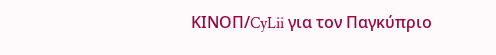ΚΙΝOΠ/CyLii για τον Παγκύπριο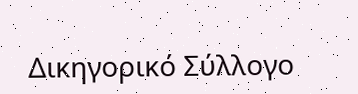Δικηγορικό Σύλλογο